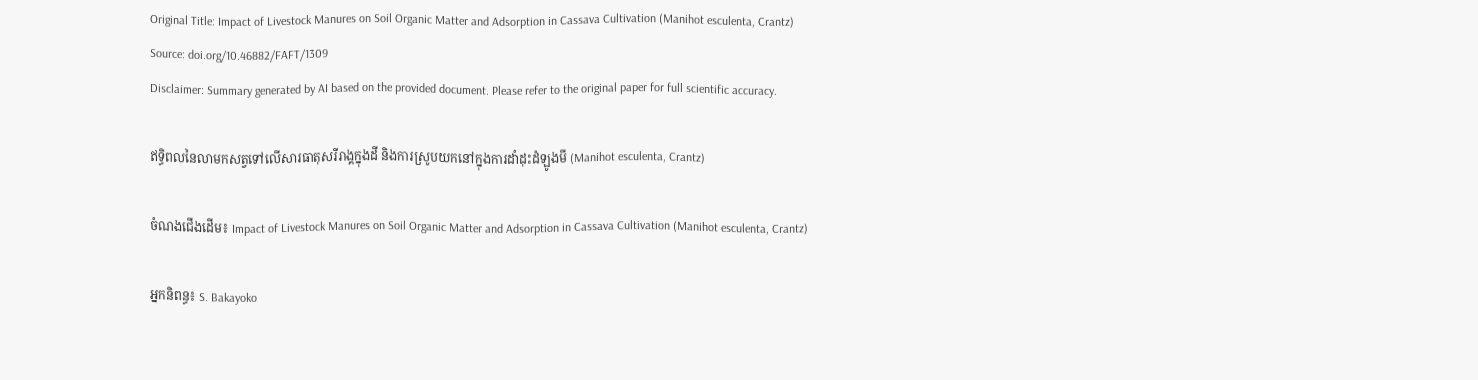Original Title: Impact of Livestock Manures on Soil Organic Matter and Adsorption in Cassava Cultivation (Manihot esculenta, Crantz)
Source: doi.org/10.46882/FAFT/1309
Disclaimer: Summary generated by AI based on the provided document. Please refer to the original paper for full scientific accuracy.

ឥទ្ធិពលនៃលាមកសត្វទៅលើសារធាតុសរីរាង្គក្នុងដី និងការស្រូបយកនៅក្នុងការដាំដុះដំឡូងមី (Manihot esculenta, Crantz)

ចំណងជើងដើម៖ Impact of Livestock Manures on Soil Organic Matter and Adsorption in Cassava Cultivation (Manihot esculenta, Crantz)

អ្នកនិពន្ធ៖ S. Bakayoko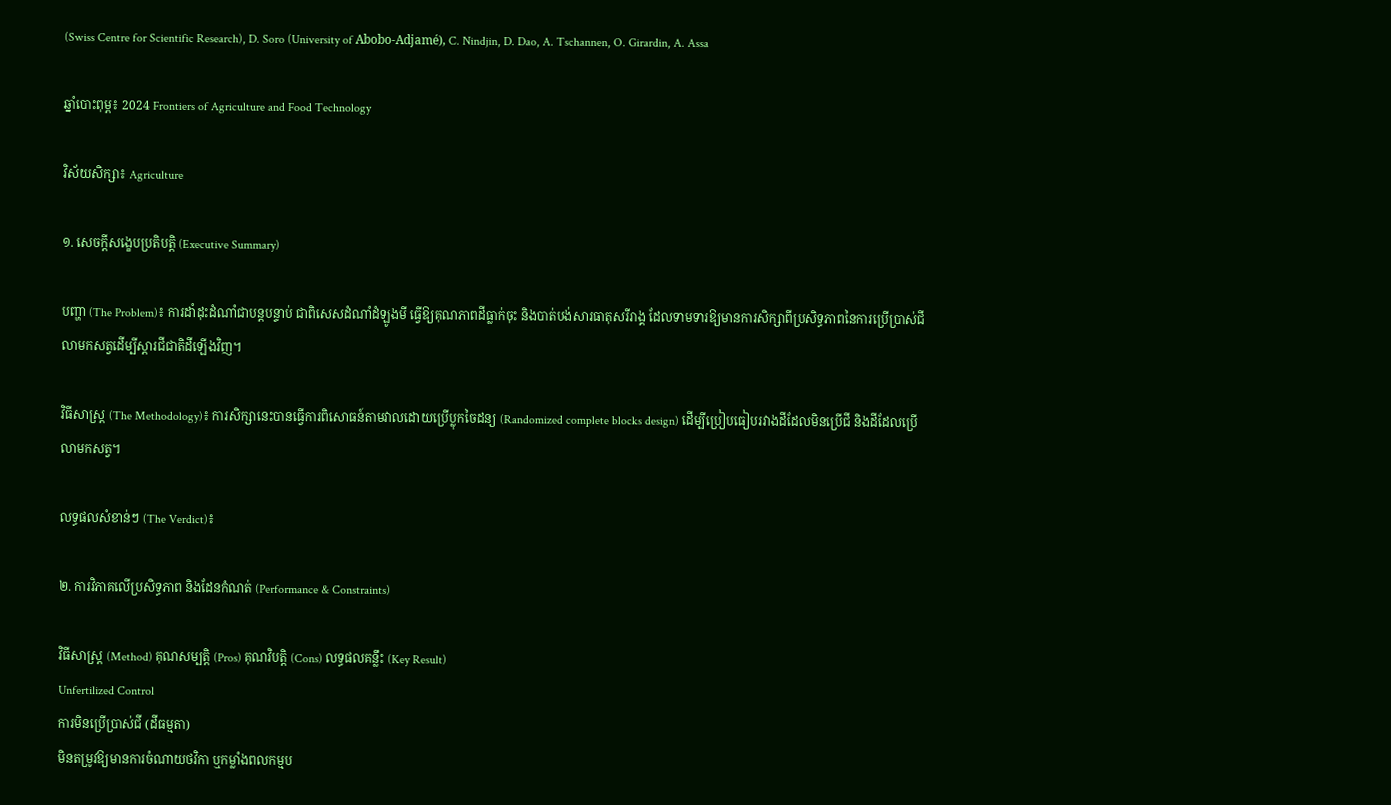(Swiss Centre for Scientific Research), D. Soro (University of Abobo-Adjamé), C. Nindjin, D. Dao, A. Tschannen, O. Girardin, A. Assa

ឆ្នាំបោះពុម្ព៖ 2024 Frontiers of Agriculture and Food Technology

វិស័យសិក្សា៖ Agriculture

១. សេចក្តីសង្ខេបប្រតិបត្តិ (Executive Summary)

បញ្ហា (The Problem)៖ ការដាំដុះដំណាំជាបន្តបន្ទាប់ ជាពិសេសដំណាំដំឡូងមី ធ្វើឱ្យគុណភាពដីធ្លាក់ចុះ និងបាត់បង់សារធាតុសរីរាង្គ ដែលទាមទារឱ្យមានការសិក្សាពីប្រសិទ្ធភាពនៃការប្រើប្រាស់ជីលាមកសត្វដើម្បីស្តារជីជាតិដីឡើងវិញ។

វិធីសាស្ត្រ (The Methodology)៖ ការសិក្សានេះបានធ្វើការពិសោធន៍តាមវាលដោយប្រើប្លុកចៃដន្យ (Randomized complete blocks design) ដើម្បីប្រៀបធៀបរវាងដីដែលមិនប្រើជី និងដីដែលប្រើលាមកសត្វ។

លទ្ធផលសំខាន់ៗ (The Verdict)៖

២. ការវិភាគលើប្រសិទ្ធភាព និងដែនកំណត់ (Performance & Constraints)

វិធីសាស្ត្រ (Method) គុណសម្បត្តិ (Pros) គុណវិបត្តិ (Cons) លទ្ធផលគន្លឹះ (Key Result)
Unfertilized Control
ការមិនប្រើប្រាស់ជី (ដីធម្មតា)
មិនតម្រូវឱ្យមានការចំណាយថវិកា ឬកម្លាំងពលកម្មប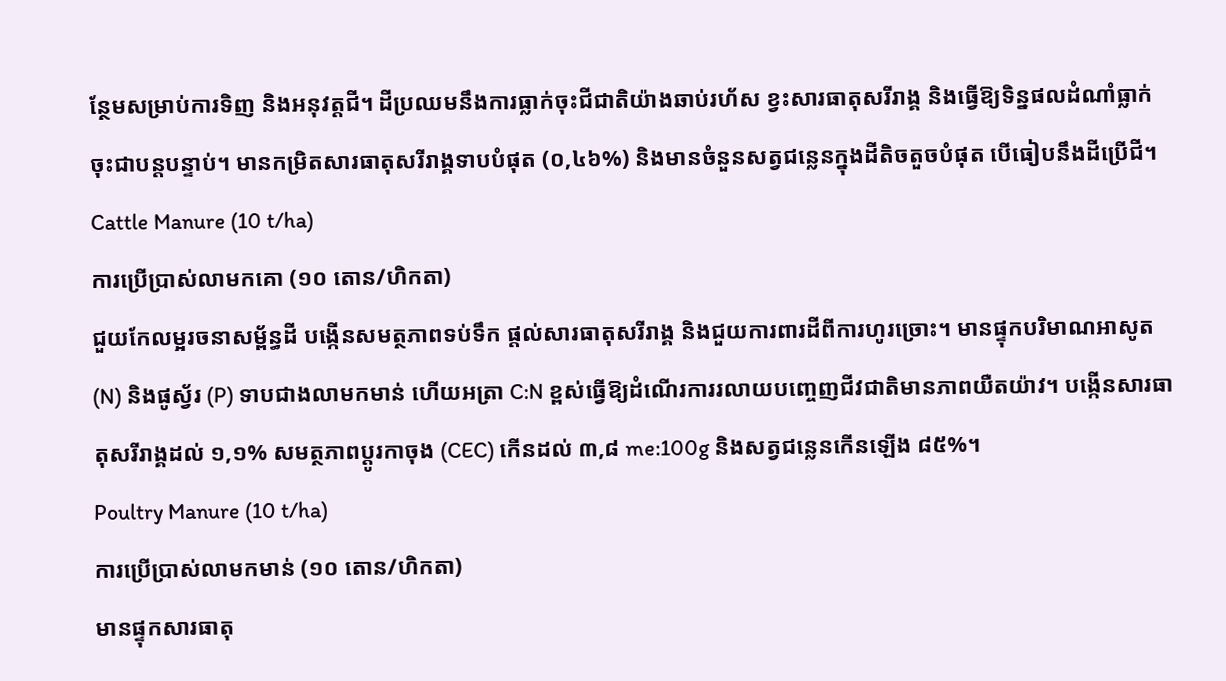ន្ថែមសម្រាប់ការទិញ និងអនុវត្តជី។ ដីប្រឈមនឹងការធ្លាក់ចុះជីជាតិយ៉ាងឆាប់រហ័ស ខ្វះសារធាតុសរីរាង្គ និងធ្វើឱ្យទិន្នផលដំណាំធ្លាក់ចុះជាបន្តបន្ទាប់។ មានកម្រិតសារធាតុសរីរាង្គទាបបំផុត (០,៤៦%) និងមានចំនួនសត្វជន្លេនក្នុងដីតិចតួចបំផុត បើធៀបនឹងដីប្រើជី។
Cattle Manure (10 t/ha)
ការប្រើប្រាស់លាមកគោ (១០ តោន/ហិកតា)
ជួយកែលម្អរចនាសម្ព័ន្ធដី បង្កើនសមត្ថភាពទប់ទឹក ផ្តល់សារធាតុសរីរាង្គ និងជួយការពារដីពីការហូរច្រោះ។ មានផ្ទុកបរិមាណអាសូត (N) និងផូស្វ័រ (P) ទាបជាងលាមកមាន់ ហើយអត្រា C:N ខ្ពស់ធ្វើឱ្យដំណើរការរលាយបញ្ចេញជីវជាតិមានភាពយឺតយ៉ាវ។ បង្កើនសារធាតុសរីរាង្គដល់ ១,១% សមត្ថភាពប្តូរកាចុង (CEC) កើនដល់ ៣,៨ me:100g និងសត្វជន្លេនកើនឡើង ៨៥%។
Poultry Manure (10 t/ha)
ការប្រើប្រាស់លាមកមាន់ (១០ តោន/ហិកតា)
មានផ្ទុកសារធាតុ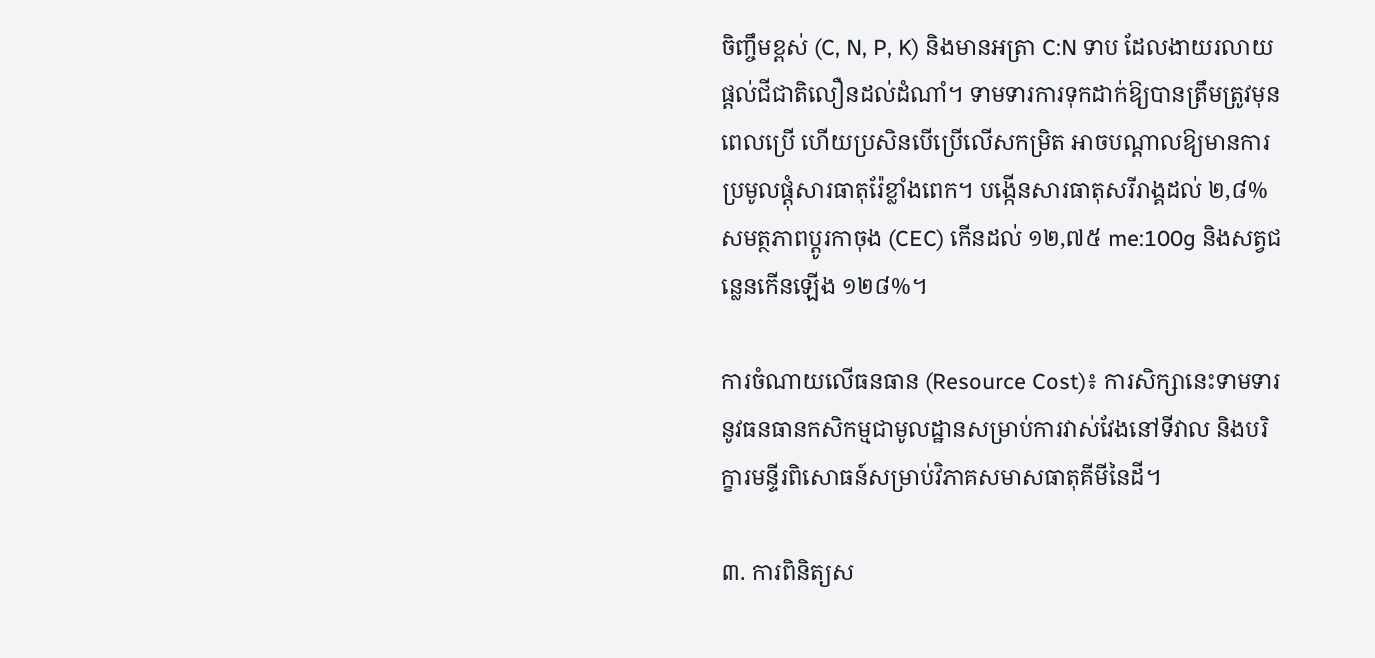ចិញ្ចឹមខ្ពស់ (C, N, P, K) និងមានអត្រា C:N ទាប ដែលងាយរលាយផ្តល់ជីជាតិលឿនដល់ដំណាំ។ ទាមទារការទុកដាក់ឱ្យបានត្រឹមត្រូវមុនពេលប្រើ ហើយប្រសិនបើប្រើលើសកម្រិត អាចបណ្តាលឱ្យមានការប្រមូលផ្តុំសារធាតុរ៉ែខ្លាំងពេក។ បង្កើនសារធាតុសរីរាង្គដល់ ២,៨% សមត្ថភាពប្តូរកាចុង (CEC) កើនដល់ ១២,៧៥ me:100g និងសត្វជន្លេនកើនឡើង ១២៨%។

ការចំណាយលើធនធាន (Resource Cost)៖ ការសិក្សានេះទាមទារនូវធនធានកសិកម្មជាមូលដ្ឋានសម្រាប់ការវាស់វែងនៅទីវាល និងបរិក្ខារមន្ទីរពិសោធន៍សម្រាប់វិភាគសមាសធាតុគីមីនៃដី។

៣. ការពិនិត្យស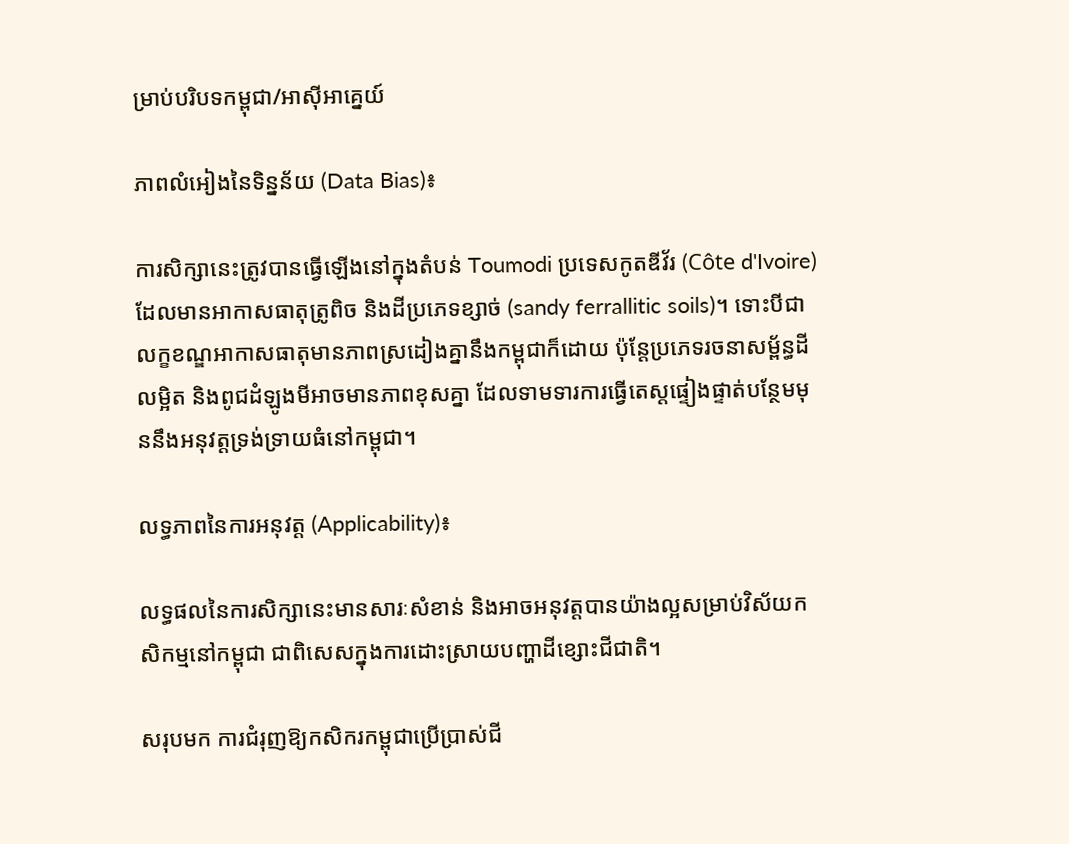ម្រាប់បរិបទកម្ពុជា/អាស៊ីអាគ្នេយ៍

ភាពលំអៀងនៃទិន្នន័យ (Data Bias)៖

ការសិក្សានេះត្រូវបានធ្វើឡើងនៅក្នុងតំបន់ Toumodi ប្រទេសកូតឌីវ័រ (Côte d'Ivoire) ដែលមានអាកាសធាតុត្រូពិច និងដីប្រភេទខ្សាច់ (sandy ferrallitic soils)។ ទោះបីជាលក្ខខណ្ឌអាកាសធាតុមានភាពស្រដៀងគ្នានឹងកម្ពុជាក៏ដោយ ប៉ុន្តែប្រភេទរចនាសម្ព័ន្ធដីលម្អិត និងពូជដំឡូងមីអាចមានភាពខុសគ្នា ដែលទាមទារការធ្វើតេស្តផ្ទៀងផ្ទាត់បន្ថែមមុននឹងអនុវត្តទ្រង់ទ្រាយធំនៅកម្ពុជា។

លទ្ធភាពនៃការអនុវត្ត (Applicability)៖

លទ្ធផលនៃការសិក្សានេះមានសារៈសំខាន់ និងអាចអនុវត្តបានយ៉ាងល្អសម្រាប់វិស័យកសិកម្មនៅកម្ពុជា ជាពិសេសក្នុងការដោះស្រាយបញ្ហាដីខ្សោះជីជាតិ។

សរុបមក ការជំរុញឱ្យកសិករកម្ពុជាប្រើប្រាស់ជី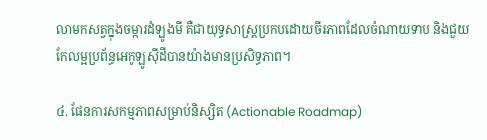លាមកសត្វក្នុងចម្ការដំឡូងមី គឺជាយុទ្ធសាស្ត្រប្រកបដោយចីរភាពដែលចំណាយទាប និងជួយកែលម្អប្រព័ន្ធអេកូឡូស៊ីដីបានយ៉ាងមានប្រសិទ្ធភាព។

៤. ផែនការសកម្មភាពសម្រាប់និស្សិត (Actionable Roadmap)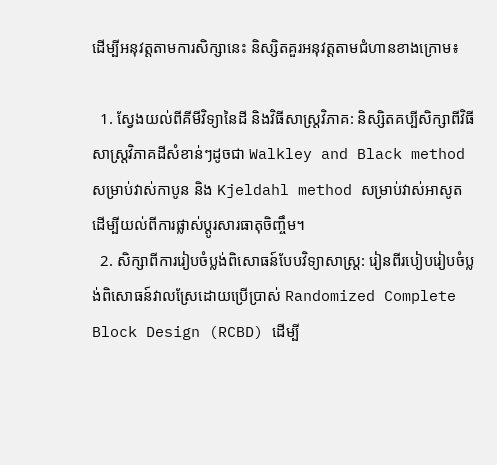ដើម្បីអនុវត្តតាមការសិក្សានេះ និស្សិតគួរអនុវត្តតាមជំហានខាងក្រោម៖

  1. ស្វែងយល់ពីគីមីវិទ្យានៃដី និងវិធីសាស្ត្រវិភាគ: និស្សិតគប្បីសិក្សាពីវិធីសាស្ត្រវិភាគដីសំខាន់ៗដូចជា Walkley and Black method សម្រាប់វាស់កាបូន និង Kjeldahl method សម្រាប់វាស់អាសូត ដើម្បីយល់ពីការផ្លាស់ប្តូរសារធាតុចិញ្ចឹម។
  2. សិក្សាពីការរៀបចំប្លង់ពិសោធន៍បែបវិទ្យាសាស្ត្រ: រៀនពីរបៀបរៀបចំប្លង់ពិសោធន៍វាលស្រែដោយប្រើប្រាស់ Randomized Complete Block Design (RCBD) ដើម្បី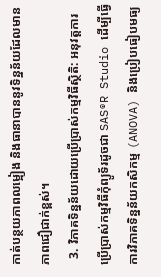កាត់បន្ថយភាពលម្អៀង និងធានាបាននូវទិន្នន័យដែលមានភាពជឿជាក់ខ្ពស់។
  3. វិភាគទិន្នន័យដោយប្រើប្រាស់កម្មវិធីស្ថិតិ: អនុវត្តការប្រើប្រាស់កម្មវិធីកុំព្យូទ័រដូចជា SAS®R Studio ដើម្បីធ្វើការវិភាគទិន្នន័យកសិកម្ម (ANOVA) និងប្រៀបធៀបមធ្យ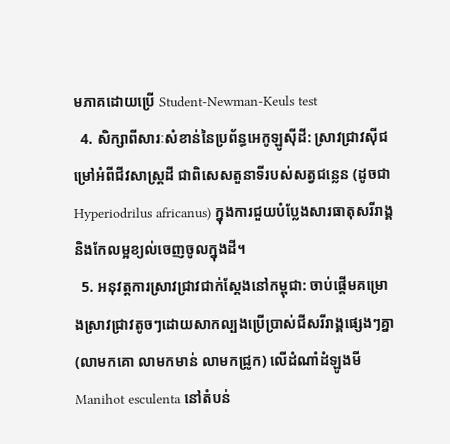មភាគដោយប្រើ Student-Newman-Keuls test
  4. សិក្សាពីសារៈសំខាន់នៃប្រព័ន្ធអេកូឡូស៊ីដី: ស្រាវជ្រាវស៊ីជម្រៅអំពីជីវសាស្រ្តដី ជាពិសេសតួនាទីរបស់សត្វជន្លេន (ដូចជា Hyperiodrilus africanus) ក្នុងការជួយបំប្លែងសារធាតុសរីរាង្គ និងកែលម្អខ្យល់ចេញចូលក្នុងដី។
  5. អនុវត្តការស្រាវជ្រាវជាក់ស្តែងនៅកម្ពុជា: ចាប់ផ្តើមគម្រោងស្រាវជ្រាវតូចៗដោយសាកល្បងប្រើប្រាស់ជីសរីរាង្គផ្សេងៗគ្នា (លាមកគោ លាមកមាន់ លាមកជ្រូក) លើដំណាំដំឡូងមី Manihot esculenta នៅតំបន់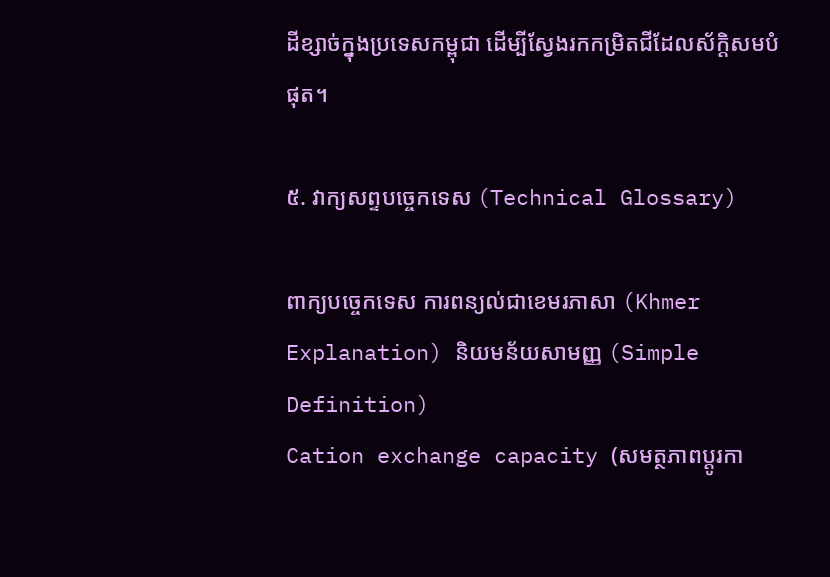ដីខ្សាច់ក្នុងប្រទេសកម្ពុជា ដើម្បីស្វែងរកកម្រិតជីដែលស័ក្តិសមបំផុត។

៥. វាក្យសព្ទបច្ចេកទេស (Technical Glossary)

ពាក្យបច្ចេកទេស ការពន្យល់ជាខេមរភាសា (Khmer Explanation) និយមន័យសាមញ្ញ (Simple Definition)
Cation exchange capacity (សមត្ថភាពប្តូរកា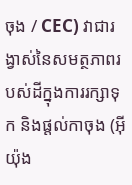ចុង / CEC) វាជារង្វាស់នៃសមត្ថភាពរបស់ដីក្នុងការរក្សាទុក និងផ្តល់កាចុង (អ៊ីយ៉ុង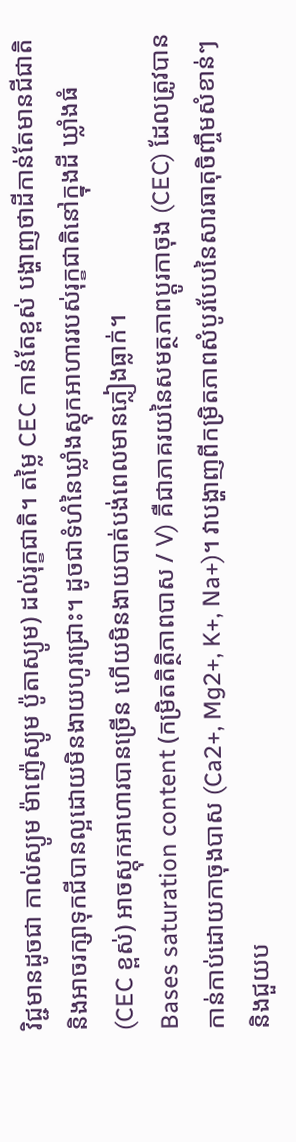វិជ្ជមានដូចជា កាល់ស្យូម ម៉ាញ៉េស្យូម ប៉ូតាស្យូម) ដល់រុក្ខជាតិ។ តម្លៃ CEC កាន់តែខ្ពស់ បង្ហាញថាដីកាន់តែមានជីជាតិ និងអាចរក្សាទុកជីបានល្អដោយមិនងាយហូរជ្រោះ។ ដូចជាទំហំនៃឃ្លាំងស្តុកអាហាររបស់រុក្ខជាតិនៅក្នុងដី ឃ្លាំងធំ (CEC ខ្ពស់) អាចស្តុកអាហារបានច្រើន ហើយមិនងាយបាត់បង់ពេលមានភ្លៀងធ្លាក់។
Bases saturation content (កម្រិតតិត្ថិភាពបាស / V) គឺជាភាគរយនៃសមត្ថភាពប្តូរកាចុង (CEC) ដែលត្រូវបានកាន់កាប់ដោយកាចុងបាស (Ca2+, Mg2+, K+, Na+)។ វាបង្ហាញពីកម្រិតភាពសំបូរបែបនៃសារធាតុចិញ្ចឹមសំខាន់ៗ និងជួយប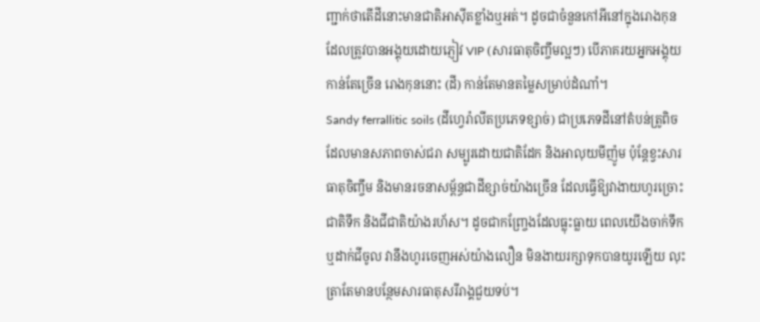ញ្ជាក់ថាតើដីនោះមានជាតិអាស៊ីតខ្លាំងឬអត់។ ដូចជាចំនួនកៅអីនៅក្នុងរោងកុនដែលត្រូវបានអង្គុយដោយភ្ញៀវ VIP (សារធាតុចិញ្ចឹមល្អៗ) បើភាគរយអ្នកអង្គុយកាន់តែច្រើន រោងកុននោះ (ដី) កាន់តែមានតម្លៃសម្រាប់ដំណាំ។
Sandy ferrallitic soils (ដីហ្វេរ៉ាលីតប្រភេទខ្សាច់) ជាប្រភេទដីនៅតំបន់ត្រូពិចដែលមានសភាពចាស់ជរា សម្បូរដោយជាតិដែក និងអាលុយមីញ៉ូម ប៉ុន្តែខ្វះសារធាតុចិញ្ចឹម និងមានរចនាសម្ព័ន្ធជាដីខ្សាច់យ៉ាងច្រើន ដែលធ្វើឱ្យវាងាយហូរច្រោះជាតិទឹក និងជីជាតិយ៉ាងរហ័ស។ ដូចជាកញ្ច្រែងដែលធ្លុះធ្លាយ ពេលយើងចាក់ទឹក ឬដាក់ជីចូល វានឹងហូរចេញអស់យ៉ាងលឿន មិនងាយរក្សាទុកបានយូរឡើយ លុះត្រាតែមានបន្ថែមសារធាតុសរីរាង្គជួយទប់។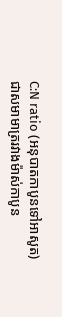C:N ratio (អនុបាតកាបូនទៅអាសូត) ជាសមាមាត្ររវាងម៉ាស់កាបូន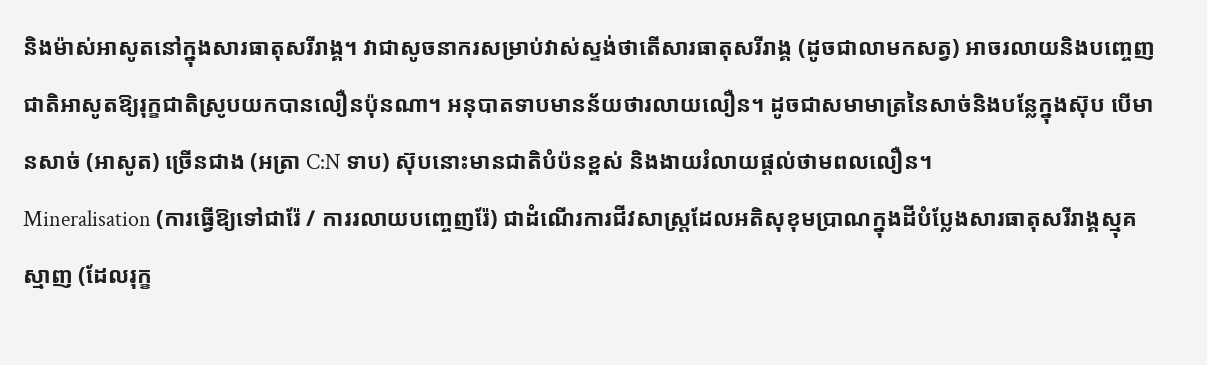និងម៉ាស់អាសូតនៅក្នុងសារធាតុសរីរាង្គ។ វាជាសូចនាករសម្រាប់វាស់ស្ទង់ថាតើសារធាតុសរីរាង្គ (ដូចជាលាមកសត្វ) អាចរលាយនិងបញ្ចេញជាតិអាសូតឱ្យរុក្ខជាតិស្រូបយកបានលឿនប៉ុនណា។ អនុបាតទាបមានន័យថារលាយលឿន។ ដូចជាសមាមាត្រនៃសាច់និងបន្លែក្នុងស៊ុប បើមានសាច់ (អាសូត) ច្រើនជាង (អត្រា C:N ទាប) ស៊ុបនោះមានជាតិបំប៉នខ្ពស់ និងងាយរំលាយផ្តល់ថាមពលលឿន។
Mineralisation (ការធ្វើឱ្យទៅជារ៉ែ / ការរលាយបញ្ចេញរ៉ែ) ជាដំណើរការជីវសាស្រ្តដែលអតិសុខុមប្រាណក្នុងដីបំប្លែងសារធាតុសរីរាង្គស្មុគស្មាញ (ដែលរុក្ខ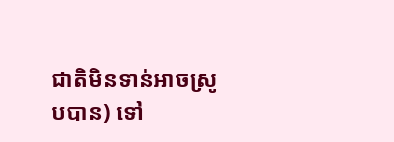ជាតិមិនទាន់អាចស្រូបបាន) ទៅ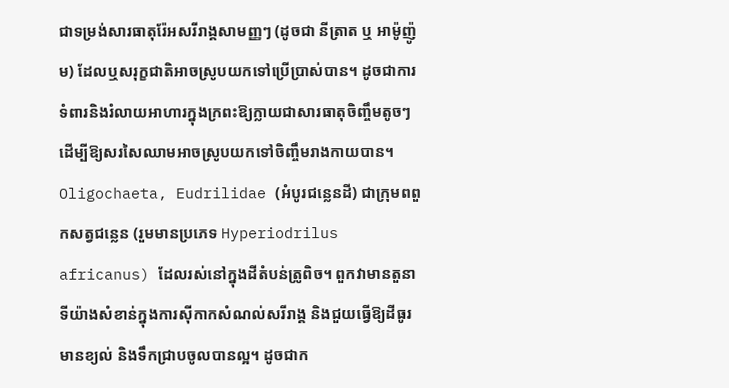ជាទម្រង់សារធាតុរ៉ែអសរីរាង្គសាមញ្ញៗ (ដូចជា នីត្រាត ឬ អាម៉ូញ៉ូម) ដែលឬសរុក្ខជាតិអាចស្រូបយកទៅប្រើប្រាស់បាន។ ដូចជាការទំពារនិងរំលាយអាហារក្នុងក្រពះឱ្យក្លាយជាសារធាតុចិញ្ចឹមតូចៗ ដើម្បីឱ្យសរសៃឈាមអាចស្រូបយកទៅចិញ្ចឹមរាងកាយបាន។
Oligochaeta, Eudrilidae (អំបូរជន្លេនដី) ជាក្រុមពពួកសត្វជន្លេន (រួមមានប្រភេទ Hyperiodrilus africanus) ដែលរស់នៅក្នុងដីតំបន់ត្រូពិច។ ពួកវាមានតួនាទីយ៉ាងសំខាន់ក្នុងការស៊ីកាកសំណល់សរីរាង្គ និងជួយធ្វើឱ្យដីធូរ មានខ្យល់ និងទឹកជ្រាបចូលបានល្អ។ ដូចជាក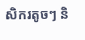សិករតូចៗ និ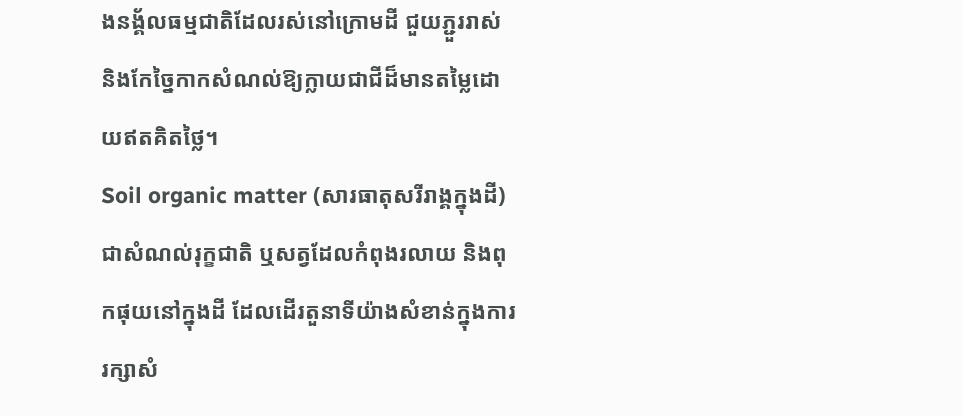ងនង្គ័លធម្មជាតិដែលរស់នៅក្រោមដី ជួយភ្ជួររាស់ និងកែច្នៃកាកសំណល់ឱ្យក្លាយជាជីដ៏មានតម្លៃដោយឥតគិតថ្លៃ។
Soil organic matter (សារធាតុសរីរាង្គក្នុងដី) ជាសំណល់រុក្ខជាតិ ឬសត្វដែលកំពុងរលាយ និងពុកផុយនៅក្នុងដី ដែលដើរតួនាទីយ៉ាងសំខាន់ក្នុងការរក្សាសំ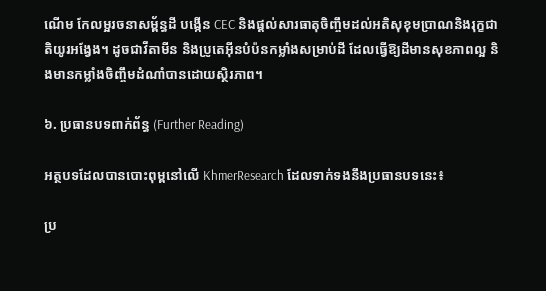ណើម កែលម្អរចនាសម្ព័ន្ធដី បង្កើន CEC និងផ្តល់សារធាតុចិញ្ចឹមដល់អតិសុខុមប្រាណនិងរុក្ខជាតិយូរអង្វែង។ ដូចជាវីតាមីន និងប្រូតេអ៊ីនបំប៉នកម្លាំងសម្រាប់ដី ដែលធ្វើឱ្យដីមានសុខភាពល្អ និងមានកម្លាំងចិញ្ចឹមដំណាំបានដោយស្ថិរភាព។

៦. ប្រធានបទពាក់ព័ន្ធ (Further Reading)

អត្ថបទដែលបានបោះពុម្ពនៅលើ KhmerResearch ដែលទាក់ទងនឹងប្រធានបទនេះ៖

ប្រ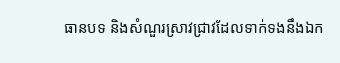ធានបទ និងសំណួរស្រាវជ្រាវដែលទាក់ទងនឹងឯក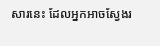សារនេះ ដែលអ្នកអាចស្វែងរ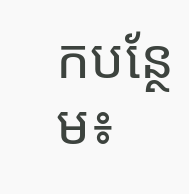កបន្ថែម៖